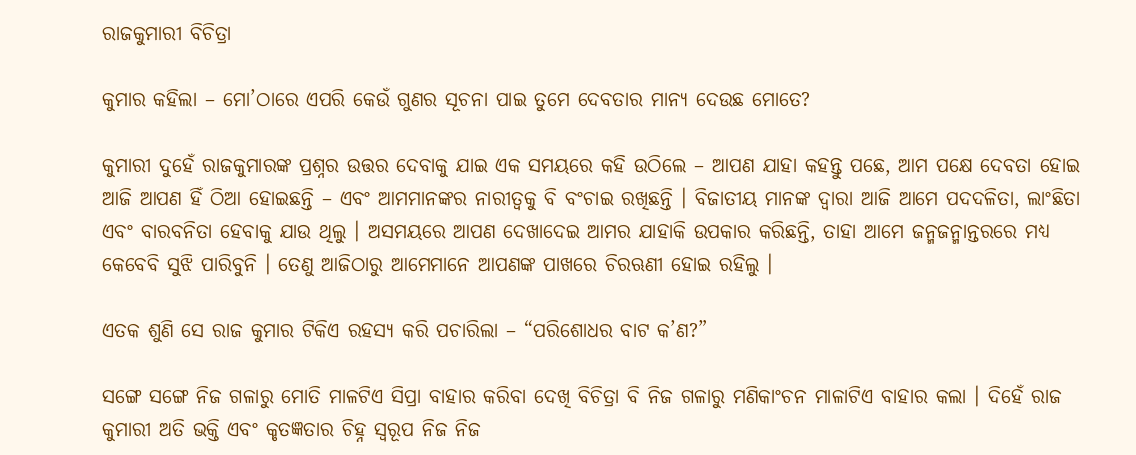ରାଜକୁମାରୀ ବିଚିତ୍ରା

କୁମାର କହିଲା – ମୋ’ଠାରେ ଏପରି କେଉଁ ଗୁଣର ସୂଚନା ପାଇ ତୁମେ ଦେବତାର ମାନ୍ୟ ଦେଉଛ ମୋତେ?

କୁମାରୀ ଦୁହେଁ ରାଜକୁମାରଙ୍କ ପ୍ରଶ୍ନର ଉତ୍ତର ଦେବାକୁ ଯାଇ ଏକ ସମୟରେ କହି ଉଠିଲେ – ଆପଣ ଯାହା କହନ୍ତୁ ପଛେ, ଆମ ପକ୍ଷେ ଦେବତା ହୋଇ ଆଜି ଆପଣ ହିଁ ଠିଆ ହୋଇଛନ୍ତି – ଏବଂ ଆମମାନଙ୍କର ନାରୀତ୍ୱକୁ ବି ବଂଚାଇ ରଖିଛନ୍ତି । ବିଜାତୀୟ ମାନଙ୍କ ଦ୍ୱାରା ଆଜି ଆମେ ପଦଦଳିତା, ଲାଂଛିତା ଏବଂ ବାରବନିତା ହେବାକୁ ଯାଉ ଥିଲୁ । ଅସମୟରେ ଆପଣ ଦେଖାଦେଇ ଆମର ଯାହାକି ଉପକାର କରିଛନ୍ତି, ତାହା ଆମେ ଜନ୍ମଜନ୍ମାନ୍ତରରେ ମଧ୍ୟ କେବେବି ସୁଝି ପାରିବୁନି । ତେଣୁ ଆଜିଠାରୁ ଆମେମାନେ ଆପଣଙ୍କ ପାଖରେ ଚିରଋଣୀ ହୋଇ ରହିଲୁ ।

ଏତକ ଶୁଣି ସେ ରାଜ କୁମାର ଟିକିଏ ରହସ୍ୟ କରି ପଚାରିଲା – “ପରିଶୋଧର ବାଟ କ’ଣ?”

ସଙ୍ଗେ ସଙ୍ଗେ ନିଜ ଗଳାରୁ ମୋତି ମାଳଟିଏ ସିପ୍ରା ବାହାର କରିବା ଦେଖି ବିଚିତ୍ରା ବି ନିଜ ଗଳାରୁ ମଣିକାଂଚନ ମାଳାଟିଏ ବାହାର କଲା । ଦିହେଁ ରାଜ କୁମାରୀ ଅତି ଭକ୍ତି ଏବଂ କୃତଜ୍ଞତାର ଚିହ୍ନ ସ୍ୱରୂପ ନିଜ ନିଜ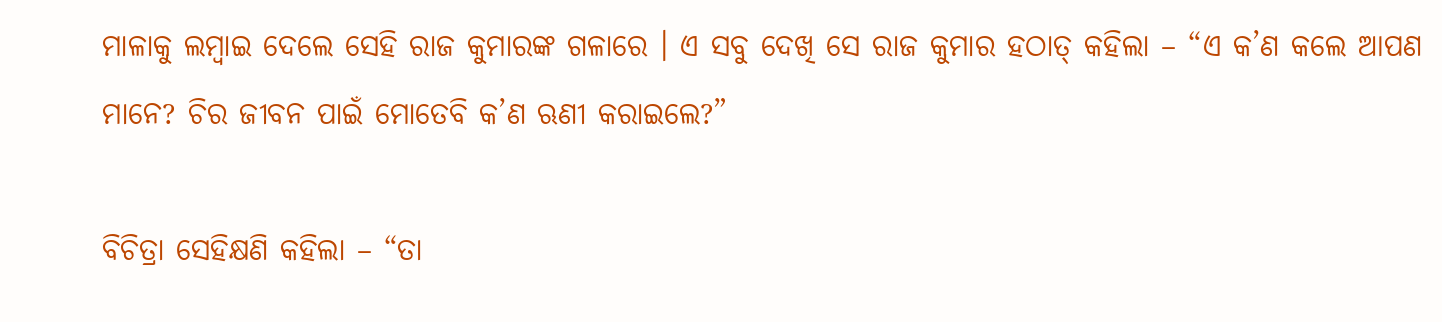ମାଳାକୁ ଲମ୍ବାଇ ଦେଲେ ସେହି ରାଜ କୁମାରଙ୍କ ଗଳାରେ । ଏ ସବୁ ଦେଖି ସେ ରାଜ କୁମାର ହଠାତ୍ କହିଲା – “ଏ କ’ଣ କଲେ ଆପଣ ମାନେ? ଚିର ଜୀବନ ପାଇଁ ମୋତେବି କ’ଣ ଋଣୀ କରାଇଲେ?”

ବିଚିତ୍ରା ସେହିକ୍ଷଣି କହିଲା – “ତା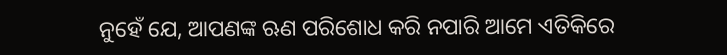ନୁହେଁ ଯେ, ଆପଣଙ୍କ ଋଣ ପରିଶୋଧ କରି ନପାରି ଆମେ ଏତିକିରେ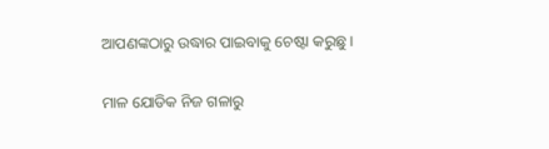ଆପଣଙ୍କଠାରୁ ଉଦ୍ଧାର ପାଇବାକୁ ଚେଷ୍ଟା କରୁଛୁ ।

ମାଳ ଯୋଡିକ ନିଜ ଗଳାରୁ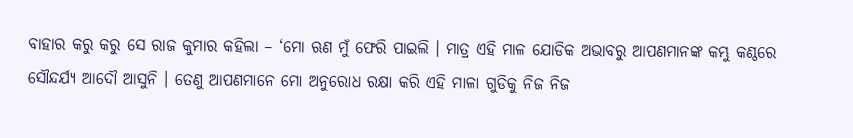ବାହାର କରୁ କରୁ ସେ ରାଜ କୁମାର କହିଲା – ‘ମୋ ଋଣ ମୁଁ ଫେରି ପାଇଲି । ମାତ୍ର ଏହି ମାଳ ଯୋଡିକ ଅଭାବରୁ ଆପଣମାନଙ୍କ କମ୍ଭୁ କଣ୍ଠରେ ସୌନ୍ଦର୍ଯ୍ୟ ଆଦୌ ଆସୁନି । ତେଣୁ ଆପଣମାନେ ମୋ ଅନୁରୋଧ ରକ୍ଷା କରି ଏହି ମାଳା ଗୁଡିକୁ ନିଜ ନିଜ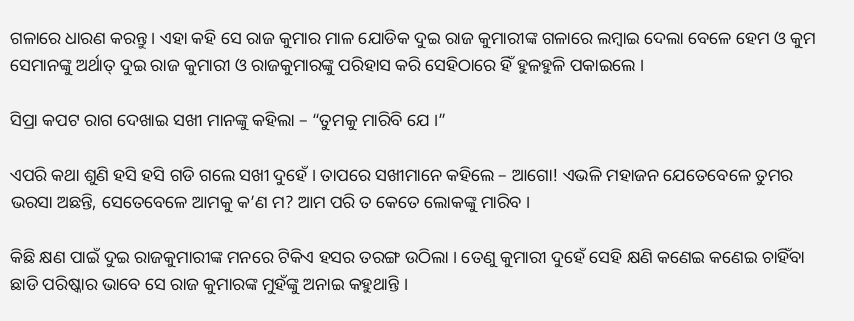ଗଳାରେ ଧାରଣ କରନ୍ତୁ । ଏହା କହି ସେ ରାଜ କୁମାର ମାଳ ଯୋଡିକ ଦୁଇ ରାଜ କୁମାରୀଙ୍କ ଗଳାରେ ଲମ୍ବାଇ ଦେଲା ବେଳେ ହେମ ଓ କୁମ ସେମାନଙ୍କୁ ଅର୍ଥାତ୍ ଦୁଇ ରାଜ କୁମାରୀ ଓ ରାଜକୁମାରଙ୍କୁ ପରିହାସ କରି ସେହିଠାରେ ହିଁ ହୁଳହୁଳି ପକାଇଲେ ।

ସିପ୍ରା କପଟ ରାଗ ଦେଖାଇ ସଖୀ ମାନଙ୍କୁ କହିଲା – “ତୁମକୁ ମାରିବି ଯେ ।”

ଏପରି କଥା ଶୁଣି ହସି ହସି ଗଡି ଗଲେ ସଖୀ ଦୁହେଁ । ତାପରେ ସଖୀମାନେ କହିଲେ – ଆଗୋ! ଏଭଳି ମହାଜନ ଯେତେବେଳେ ତୁମର ଭରସା ଅଛନ୍ତି, ସେତେବେଳେ ଆମକୁ କ’ଣ ମ? ଆମ ପରି ତ କେତେ ଲୋକଙ୍କୁ ମାରିବ ।

କିଛି କ୍ଷଣ ପାଇଁ ଦୁଇ ରାଜକୁମାରୀଙ୍କ ମନରେ ଟିକିଏ ହସର ତରଙ୍ଗ ଉଠିଲା । ତେଣୁ କୁମାରୀ ଦୁହେଁ ସେହି କ୍ଷଣି କଣେଇ କଣେଇ ଚାହିଁବା ଛାଡି ପରିଷ୍କାର ଭାବେ ସେ ରାଜ କୁମାରଙ୍କ ମୁହଁଙ୍କୁ ଅନାଇ କହୁଥାନ୍ତି ।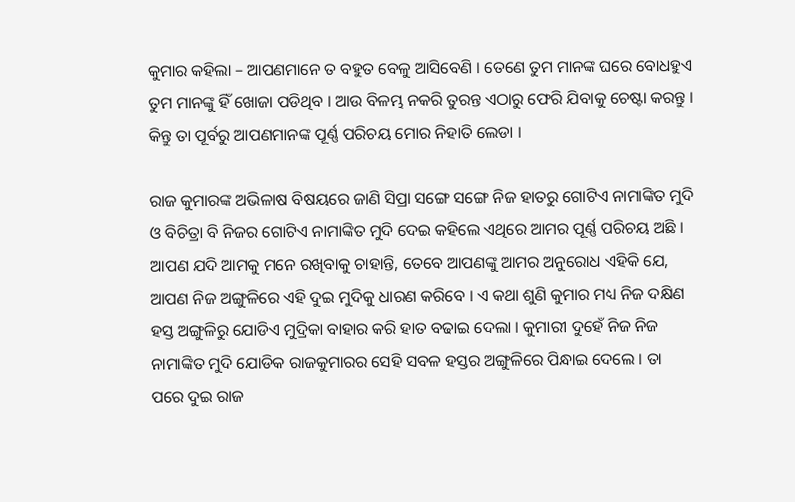କୁମାର କହିଲା – ଆପଣମାନେ ତ ବହୁତ ବେଳୁ ଆସିବେଣି । ତେଣେ ତୁମ ମାନଙ୍କ ଘରେ ବୋଧହୁଏ ତୁମ ମାନଙ୍କୁ ହିଁ ଖୋଜା ପଡିଥିବ । ଆଉ ବିଳମ୍ଭ ନକରି ତୁରନ୍ତ ଏଠାରୁ ଫେରି ଯିବାକୁ ଚେଷ୍ଟା କରନ୍ତୁ । କିନ୍ତୁ ତା ପୂର୍ବରୁ ଆପଣମାନଙ୍କ ପୂର୍ଣ୍ଣ ପରିଚୟ ମୋର ନିହାତି ଲେଡା ।

ରାଜ କୁମାରଙ୍କ ଅଭିଳାଷ ବିଷୟରେ ଜାଣି ସିପ୍ରା ସଙ୍ଗେ ସଙ୍ଗେ ନିଜ ହାତରୁ ଗୋଟିଏ ନାମାଙ୍କିତ ମୁଦି ଓ ବିଚିତ୍ରା ବି ନିଜର ଗୋଟିଏ ନାମାଙ୍କିତ ମୁଦି ଦେଇ କହିଲେ ଏଥିରେ ଆମର ପୂର୍ଣ୍ଣ ପରିଚୟ ଅଛି । ଆପଣ ଯଦି ଆମକୁ ମନେ ରଖିବାକୁ ଚାହାନ୍ତି, ତେବେ ଆପଣଙ୍କୁ ଆମର ଅନୁରୋଧ ଏହିକି ଯେ, ଆପଣ ନିଜ ଅଙ୍ଗୁଳିରେ ଏହି ଦୁଇ ମୁଦିକୁ ଧାରଣ କରିବେ । ଏ କଥା ଶୁଣି କୁମାର ମଧ୍ୟ ନିଜ ଦକ୍ଷିଣ ହସ୍ତ ଅଙ୍ଗୁଳିରୁ ଯୋଡିଏ ମୁଦ୍ରିକା ବାହାର କରି ହାତ ବଢାଇ ଦେଲା । କୁମାରୀ ଦୁହେଁ ନିଜ ନିଜ ନାମାଙ୍କିତ ମୁଦି ଯୋଡିକ ରାଜକୁମାରର ସେହି ସବଳ ହସ୍ତର ଅଙ୍ଗୁଳିରେ ପିନ୍ଧାଇ ଦେଲେ । ତା ପରେ ଦୁଇ ରାଜ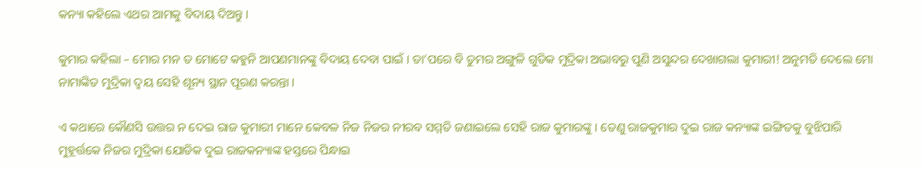କନ୍ୟା କହିଲେ ଏଥର ଆମକୁ ବିଦାୟ ଦିଅନ୍ତୁ ।

କୁମାର କହିଲା – ମୋର ମନ ତ ମୋଟେ କହୁନି ଆପଣମାନଙ୍କୁ ବିଦାୟ ଦେବା ପାଇଁ । ତା’ପରେ ବି ତୁମର ଅଙ୍ଗୁଳି ଗୁଡିକ ମୁଦ୍ରିକା ଅଭାବରୁ ପୁଣି ଅସୁନ୍ଦର ଦେଖାଗଲା କୁମାରୀ! ଅନୁମତି ଦେଲେ ମୋ ନାମାଙ୍କିତ ମୁଦ୍ରିକା ଦ୍ୱୟ ସେହି ଶୂନ୍ୟ ସ୍ଥାନ ପୂରଣ କରନ୍ତା ।

ଏ କଥାରେ କୌଣସି ଉତ୍ତର ନ ଦେଇ ରାଜ କୁମାରୀ ମାନେ କେବଳ ନିଜ ନିଜର ନୀରବ ସମ୍ମତି ଜଣାଇଲେ ସେହି ରାଜ କୁମାରଙ୍କୁ । ତେଣୁ ରାଜକୁମାର ଦୁଇ ରାଜ କନ୍ୟାଙ୍କ ଇଙ୍ଗିତକୁ ବୁଝିପାରି ମୁହୂର୍ତ୍ତକେ ନିଜର ମୁଦ୍ରିକା ଯୋଡିକ ଦୁଇ ରାଜକନ୍ୟାଙ୍କ ହସ୍ତରେ ପିନ୍ଧାଇ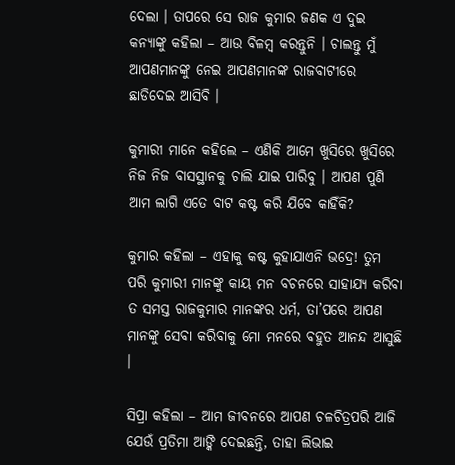ଦେଲା । ତାପରେ ସେ ରାଜ କୁମାର ଜଣକ ଏ ଦୁଇ କନ୍ୟାଙ୍କୁ କହିଲା – ଆଉ ବିଳମ୍ବ କରନ୍ତୁନି । ଚାଲନ୍ତୁ ମୁଁ ଆପଣମାନଙ୍କୁ ନେଇ ଆପଣମାନଙ୍କ ରାଜବାଟୀରେ ଛାଡିଦେଇ ଆସିବି ।

କୁମାରୀ ମାନେ କହିଲେ – ଏଣିକି ଆମେ ଖୁସିରେ ଖୁସିରେ ନିଜ ନିଜ ବାସସ୍ଥାନକୁ ଚାଲି ଯାଇ ପାରିବୁ । ଆପଣ ପୁଣି ଆମ ଲାଗି ଏତେ ବାଟ କଷ୍ଟ କରି ଯିବେ କାହିଁକି?

କୁମାର କହିଲା – ଏହାକୁ କଷ୍ଟ କୁହାଯାଏନି ଭଦ୍ରେ! ତୁମ ପରି କୁମାରୀ ମାନଙ୍କୁ କାୟ ମନ ବଚନରେ ସାହାଯ୍ୟ କରିବା ତ ସମସ୍ତ ରାଜକୁମାର ମାନଙ୍କର ଧର୍ମ, ତା’ପରେ ଆପଣ ମାନଙ୍କୁ ସେବା କରିବାକୁ ମୋ ମନରେ ବହୁତ ଆନନ୍ଦ ଆସୁଛି ।

ସିପ୍ରା କହିଲା – ଆମ ଜୀବନରେ ଆପଣ ଚଳଚିତ୍ରପରି ଆଜି ଯେଉଁ ପ୍ରତିମା ଆଙ୍କି ଦେଇଛନ୍ତି, ତାହା ଲିଭାଇ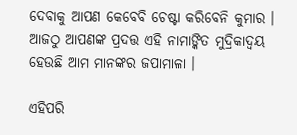ଦେବାକୁ ଆପଣ କେବେବି ଚେଷ୍ଟା କରିବେନି କୁମାର । ଆଜଠୁ ଆପଣଙ୍କ ପ୍ରଦତ୍ତ ଏହି ନାମାଙ୍କିତ ମୁଦ୍ରିକାଦ୍ୱୟ ହେଉଛି ଆମ ମାନଙ୍କର ଜପାମାଳା ।

ଏହିପରି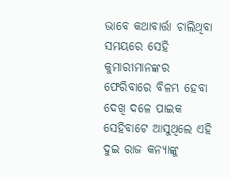ଭାବେ କଥାବାର୍ତ୍ତା ଚାଲିଥିବା ସମୟରେ ସେହି କୁମାରୀମାନଙ୍କର ଫେରିବାରେ ବିଳମ୍ଭ ହେବା ଦେଖି ଦଳେ ପାଇକ ସେହିବାଟେ ଆସୁଥିଲେ ଏହି ଦୁଇ ରାଜ କନ୍ୟାଙ୍କୁ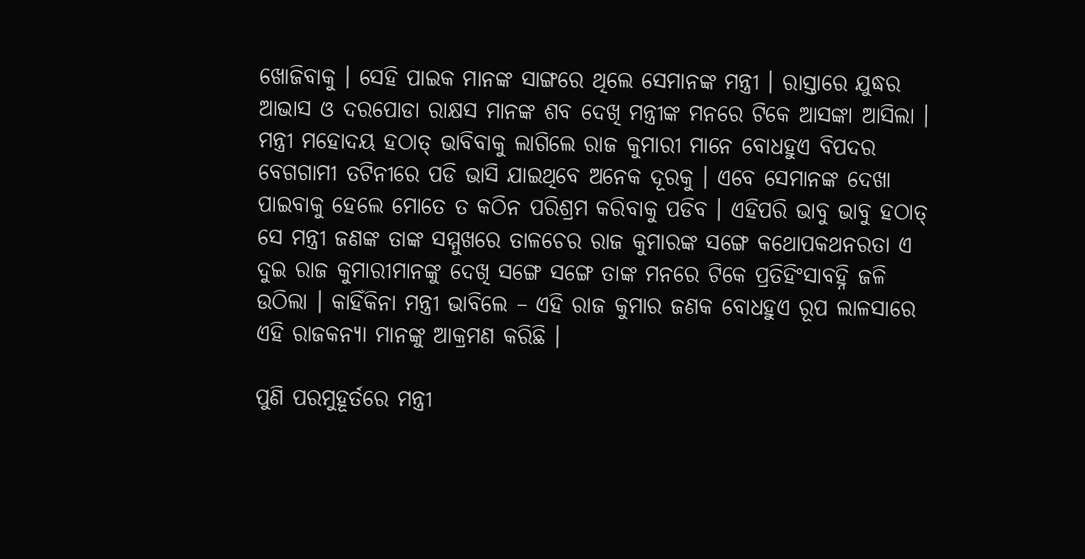ଖୋଜିବାକୁ । ସେହି ପାଇକ ମାନଙ୍କ ସାଙ୍ଗରେ ଥିଲେ ସେମାନଙ୍କ ମନ୍ତ୍ରୀ । ରାସ୍ତାରେ ଯୁଦ୍ଧର ଆଭାସ ଓ ଦରପୋଡା ରାକ୍ଷସ ମାନଙ୍କ ଶବ ଦେଖି ମନ୍ତ୍ରୀଙ୍କ ମନରେ ଟିକେ ଆସଙ୍କା ଆସିଲା । ମନ୍ତ୍ରୀ ମହୋଦୟ ହଠାତ୍ ଭାବିବାକୁ ଲାଗିଲେ ରାଜ କୁମାରୀ ମାନେ ବୋଧହୁଏ ବିପଦର ବେଗଗାମୀ ତଟିନୀରେ ପଡି ଭାସି ଯାଇଥିବେ ଅନେକ ଦୂରକୁ । ଏବେ ସେମାନଙ୍କ ଦେଖା ପାଇବାକୁ ହେଲେ ମୋତେ ତ କଠିନ ପରିଶ୍ରମ କରିବାକୁ ପଡିବ । ଏହିପରି ଭାବୁ ଭାବୁ ହଠାତ୍ ସେ ମନ୍ତ୍ରୀ ଜଣଙ୍କ ତାଙ୍କ ସମ୍ମୁଖରେ ତାଳଚେର ରାଜ କୁମାରଙ୍କ ସଙ୍ଗେ କଥୋପକଥନରତା ଏ ଦୁଇ ରାଜ କୁମାରୀମାନଙ୍କୁ ଦେଖି ସଙ୍ଗେ ସଙ୍ଗେ ତାଙ୍କ ମନରେ ଟିକେ ପ୍ରତିହିଂସାବହ୍ନି ଜଳି ଉଠିଲା । କାହିଁକିନା ମନ୍ତ୍ରୀ ଭାବିଲେ – ଏହି ରାଜ କୁମାର ଜଣକ ବୋଧହୁଏ ରୂପ ଲାଳସାରେ ଏହି ରାଜକନ୍ୟା ମାନଙ୍କୁ ଆକ୍ରମଣ କରିଛି ।

ପୁଣି ପରମୁହୂର୍ତରେ ମନ୍ତ୍ରୀ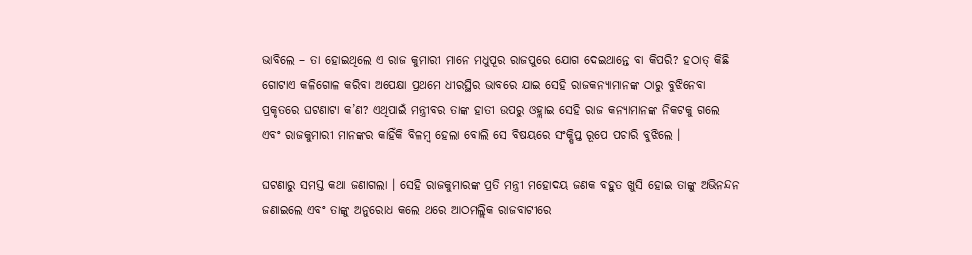ଭାବିଲେ – ତା ହୋଇଥିଲେ ଏ ରାଜ କୁମାରୀ ମାନେ ମଧୁପୂର ରାଜପୁରେ ଯୋଗ ଦେଇଥାନ୍ତେ ବା କିପରି? ହଠାତ୍ କିଛି ଗୋଟାଏ କଳିଗୋଳ କରିବା ଅପେକ୍ଷା ପ୍ରଥମେ ଧୀରସ୍ଥିର ଭାବରେ ଯାଇ ସେହି ରାଜକନ୍ୟାମାନଙ୍କ ଠାରୁ ବୁଝିନେବା ପ୍ରକୃତରେ ଘଟଣାଟା କ’ଣ? ଏଥିପାଇଁ ମନ୍ତ୍ରୀବର ତାଙ୍କ ହାତୀ ଉପରୁ ଓହ୍ଲାଇ ସେହି ରାଜ କନ୍ୟାମାନଙ୍କ ନିକଟକୁ ଗଲେ ଏବଂ ରାଜକୁମାରୀ ମାନଙ୍କର କାହିଁକି ବିଳମ୍ବ ହେଲା ବୋଲି ସେ ବିଷୟରେ ସଂକ୍ଷିପ୍ତ ରୂପେ ପଚାରି ବୁଝିଲେ ।

ଘଟଣାରୁ ସମସ୍ତ କଥା ଜଣାଗଲା । ସେହି ରାଜକୁମାରଙ୍କ ପ୍ରତି ମନ୍ତ୍ରୀ ମହୋଦୟ ଜଣକ ବହୁତ ଖୁସି ହୋଇ ତାଙ୍କୁ ଅଭିନନ୍ଦନ ଜଣାଇଲେ ଏବଂ ତାଙ୍କୁ ଅନୁରୋଧ କଲେ ଥରେ ଆଠମଲ୍ଲିକ ରାଜବାଟୀରେ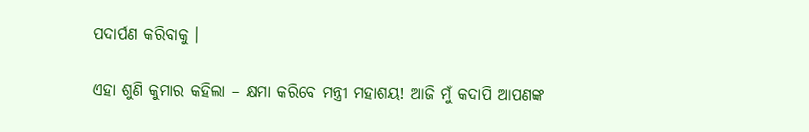ପଦାର୍ପଣ କରିବାକୁ ।

ଏହା ଶୁଣି କୁମାର କହିଲା – କ୍ଷମା କରିବେ ମନ୍ତ୍ରୀ ମହାଶୟ! ଆଜି ମୁଁ କଦାପି ଆପଣଙ୍କ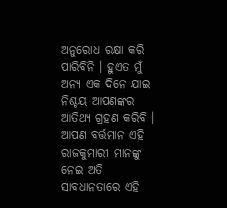ଅନୁରୋଧ ରକ୍ଷା କରି ପାରିବିନି । ହୁଏତ ମୁଁ ଅନ୍ୟ ଏକ ଦିନେ ଯାଇ ନିଶ୍ଚୟ ଆପଣଙ୍କର ଆତିଥ୍ୟ ଗ୍ରହଣ କରିବି । ଆପଣ ବର୍ତ୍ତମାନ ଏହି ରାଜକୁମାରୀ ମାନଙ୍କୁ ନେଇ ଅତି ସାବଧାନତାରେ ଏହି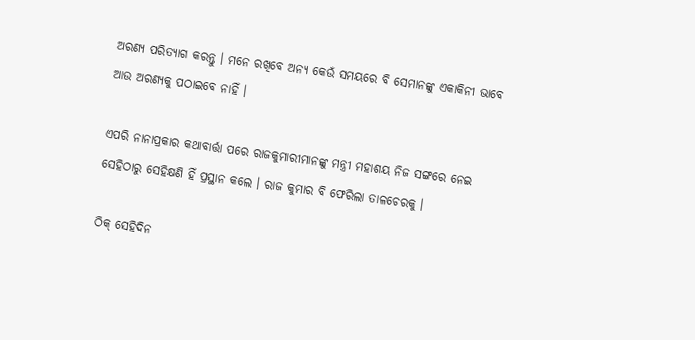ଅରଣ୍ୟ ପରିତ୍ୟାଗ କରନ୍ତୁ । ମନେ ରଖିବେ ଅନ୍ୟ କେଉଁ ସମୟରେ ବି ସେମାନଙ୍କୁ ଏକାକିନୀ ଭାବେ ଆଉ ଅରଣ୍ୟକୁ ପଠାଇବେ ନାହିଁ ।

ଏପରି ନାନାପ୍ରକାର କଥାବାର୍ତ୍ତା ପରେ ରାଜକୁମାରୀମାନଙ୍କୁ ମନ୍ତ୍ରୀ ମହାଶୟ ନିଜ ସଙ୍ଗରେ ନେଇ ସେହିଠାରୁ ସେହିକ୍ଷଣି ହିଁ ପ୍ରସ୍ଥାନ କଲେ । ରାଜ କୁମାର ବି ଫେରିଲା ତାଳଚେରକୁ ।

ଠିକ୍ ସେହିଦିନ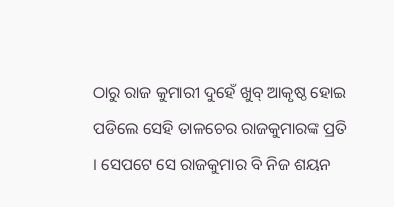ଠାରୁ ରାଜ କୁମାରୀ ଦୁହେଁ ଖୁବ୍ ଆକୃଷ୍ଠ ହୋଇ ପଡିଲେ ସେହି ତାଳଚେର ରାଜକୁମାରଙ୍କ ପ୍ରତି । ସେପଟେ ସେ ରାଜକୁମାର ବି ନିଜ ଶୟନ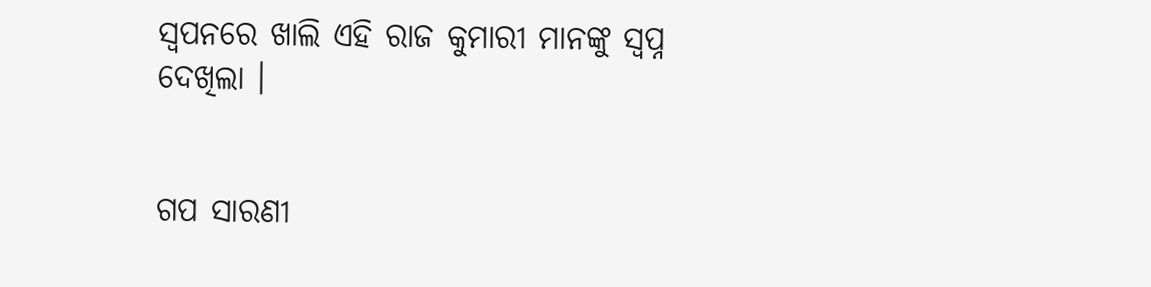ସ୍ୱପନରେ ଖାଲି ଏହି ରାଜ କୁମାରୀ ମାନଙ୍କୁ ସ୍ୱପ୍ନ ଦେଖିଲା ।


ଗପ ସାରଣୀ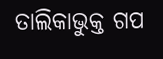ତାଲିକାଭୁକ୍ତ ଗପ